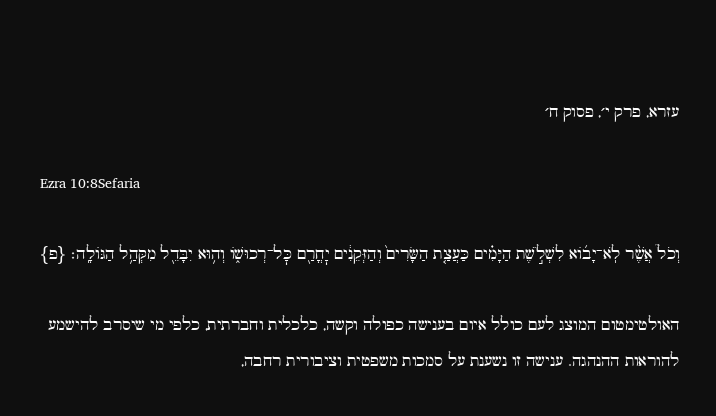עזרא, פרק י׳, פסוק ח׳

Ezra 10:8Sefaria

וְכֹל֩ אֲשֶׁ֨ר לֹֽא־יָב֜וֹא לִשְׁלֹ֣שֶׁת הַיָּמִ֗ים כַּעֲצַ֤ת הַשָּׂרִים֙ וְהַזְּקֵנִ֔ים יׇחֳרַ֖ם כׇּל־רְכוּשׁ֑וֹ וְה֥וּא יִבָּדֵ֖ל מִקְּהַ֥ל הַגּוֹלָֽה׃ {פ}

האולטימטום המוצג לעם כולל איום בענישה כפולה וקשה, כלכלית וחברתית, כלפי מי שיסרב להישמע להוראות ההנהגה. ענישה זו נשענת על סמכות משפטית וציבורית רחבה,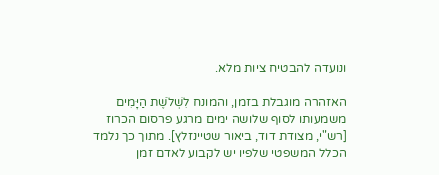ונועדה להבטיח ציות מלא.

האזהרה מוגבלת בזמן, והמונח לִשְׁלֹשֶׁת הַיָּמִים משמעותו לסוף שלושה ימים מרגע פרסום הכרוז [רש"י, מצודת דוד, ביאור שטיינזלץ]. מתוך כך נלמד הכלל המשפטי שלפיו יש לקבוע לאדם זמן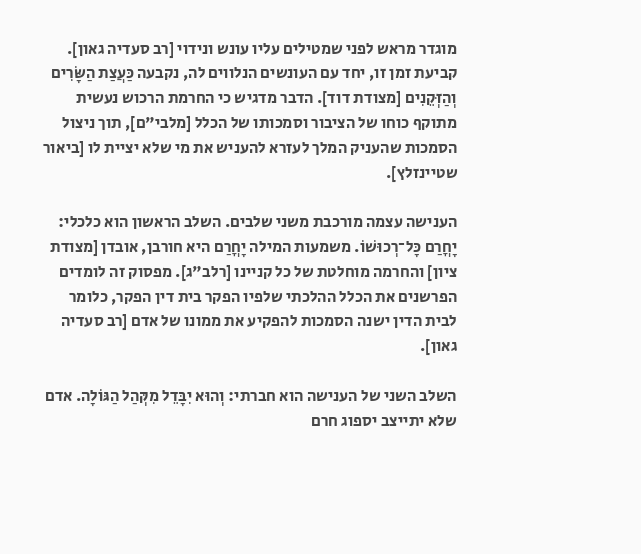מוגדר מראש לפני שמטילים עליו עונש ונידוי [רב סעדיה גאון]. קביעת זמן זו, יחד עם העונשים הנלווים לה, נקבעה כַּעֲצַת הַשָּׂרִים וְהַזְּקֵנִים [מצודת דוד]. הדבר מדגיש כי החרמת הרכוש נעשית מתוקף כוחו של הציבור וסמכותו של הכלל [מלבי"ם], תוך ניצול הסמכות שהעניק המלך לעזרא להעניש את מי שלא יציית לו [ביאור שטיינזלץ].

הענישה עצמה מורכבת משני שלבים. השלב הראשון הוא כלכלי: יָחֳרַם כָּל־רְכוּשׁוֹ. משמעות המילה יָחֳרַם היא חורבן, אובדן [מצודת ציון] והחרמה מוחלטת של כל קניינו [רלב"ג]. מפסוק זה לומדים הפרשנים את הכלל ההלכתי שלפיו הפקר בית דין הפקר, כלומר לבית הדין ישנה הסמכות להפקיע את ממונו של אדם [רב סעדיה גאון].

השלב השני של הענישה הוא חברתי: וְהוּא יִבָּדֵל מִקְּהַל הַגּוֹלָה. אדם שלא יתייצב יספוג חרם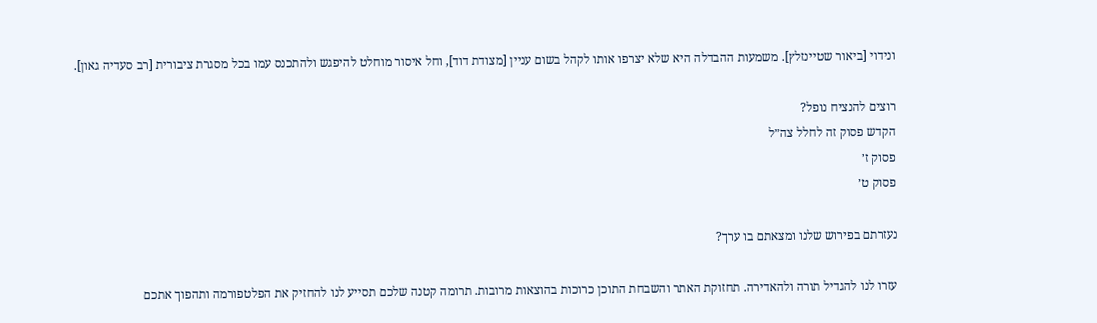ונידוי [ביאור שטיינזלץ]. משמעות ההבדלה היא שלא יצרפו אותו לקהל בשום עניין [מצודת דוד], וחל איסור מוחלט להיפגש ולהתכנס עמו בכל מסגרת ציבורית [רב סעדיה גאון].

רוצים להנציח נופל?
הקדש פסוק זה לחלל צה״ל
פסוק ז׳
פסוק ט׳

נעזרתם בפירוש שלנו ומצאתם בו ערך?

עזרו לנו להגדיל תורה ולהאדירה. תחזוקת האתר והשבחת התוכן כרוכות בהוצאות מרובות. תרומה קטנה שלכם תסייע לנו להחזיק את הפלטפורמה ותהפוך אתכם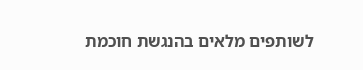לשותפים מלאים בהנגשת חוכמת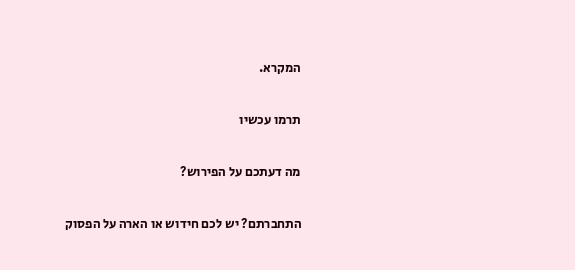המקרא.

תרמו עכשיו

מה דעתכם על הפירוש?

התחברתם? יש לכם חידוש או הארה על הפסוק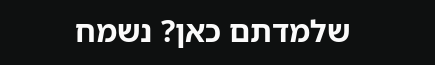שלמדתם כאן? נשמח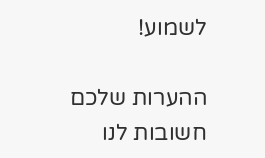לשמוע!

ההערות שלכם חשובות לנו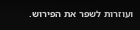ועוזרות לשפר את הפירוש.